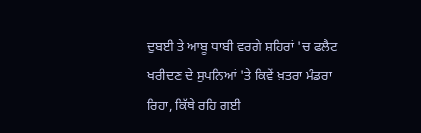ਦੁਬਈ ਤੇ ਆਬੂ ਧਾਬੀ ਵਰਗੇ ਸ਼ਹਿਰਾਂ 'ਚ ਫਲੈਟ ਖਰੀਦਣ ਦੇ ਸੁਪਨਿਆਂ 'ਤੇ ਕਿਵੇਂ ਖ਼ਤਰਾ ਮੰਡਰਾ ਰਿਹਾ, ਕਿੱਥੇ ਰਹਿ ਗਈ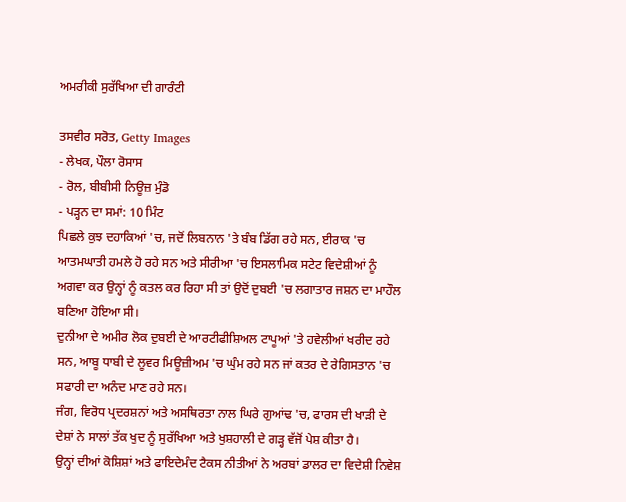ਅਮਰੀਕੀ ਸੁਰੱਖਿਆ ਦੀ ਗਾਰੰਟੀ

ਤਸਵੀਰ ਸਰੋਤ, Getty Images
- ਲੇਖਕ, ਪੌਲਾ ਰੋਸਾਸ
- ਰੋਲ, ਬੀਬੀਸੀ ਨਿਊਜ਼ ਮੁੰਡੋ
- ਪੜ੍ਹਨ ਦਾ ਸਮਾਂ: 10 ਮਿੰਟ
ਪਿਛਲੇ ਕੁਝ ਦਹਾਕਿਆਂ 'ਚ, ਜਦੋਂ ਲਿਬਨਾਨ 'ਤੇ ਬੰਬ ਡਿੱਗ ਰਹੇ ਸਨ, ਈਰਾਕ 'ਚ ਆਤਮਘਾਤੀ ਹਮਲੇ ਹੋ ਰਹੇ ਸਨ ਅਤੇ ਸੀਰੀਆ 'ਚ ਇਸਲਾਮਿਕ ਸਟੇਟ ਵਿਦੇਸ਼ੀਆਂ ਨੂੰ ਅਗਵਾ ਕਰ ਉਨ੍ਹਾਂ ਨੂੰ ਕਤਲ ਕਰ ਰਿਹਾ ਸੀ ਤਾਂ ਉਦੋਂ ਦੁਬਈ 'ਚ ਲਗਾਤਾਰ ਜਸ਼ਨ ਦਾ ਮਾਹੌਲ ਬਣਿਆ ਹੋਇਆ ਸੀ।
ਦੁਨੀਆ ਦੇ ਅਮੀਰ ਲੋਕ ਦੁਬਈ ਦੇ ਆਰਟੀਫੀਸ਼ਿਅਲ ਟਾਪੂਆਂ 'ਤੇ ਹਵੇਲੀਆਂ ਖਰੀਦ ਰਹੇ ਸਨ, ਆਬੂ ਧਾਬੀ ਦੇ ਲੂਵਰ ਮਿਊਜ਼ੀਅਮ 'ਚ ਘੁੰਮ ਰਹੇ ਸਨ ਜਾਂ ਕਤਰ ਦੇ ਰੇਗਿਸਤਾਨ 'ਚ ਸਫਾਰੀ ਦਾ ਅਨੰਦ ਮਾਣ ਰਹੇ ਸਨ।
ਜੰਗ, ਵਿਰੋਧ ਪ੍ਰਦਰਸ਼ਨਾਂ ਅਤੇ ਅਸਥਿਰਤਾ ਨਾਲ ਘਿਰੇ ਗੁਆਂਢ 'ਚ, ਫਾਰਸ ਦੀ ਖਾੜੀ ਦੇ ਦੇਸ਼ਾਂ ਨੇ ਸਾਲਾਂ ਤੱਕ ਖੁਦ ਨੂੰ ਸੁਰੱਖਿਆ ਅਤੇ ਖੁਸ਼ਹਾਲੀ ਦੇ ਗੜ੍ਹ ਵੱਜੋਂ ਪੇਸ਼ ਕੀਤਾ ਹੈ।
ਉਨ੍ਹਾਂ ਦੀਆਂ ਕੋਸ਼ਿਸ਼ਾਂ ਅਤੇ ਫਾਇਦੇਮੰਦ ਟੈਕਸ ਨੀਤੀਆਂ ਨੇ ਅਰਬਾਂ ਡਾਲਰ ਦਾ ਵਿਦੇਸ਼ੀ ਨਿਵੇਸ਼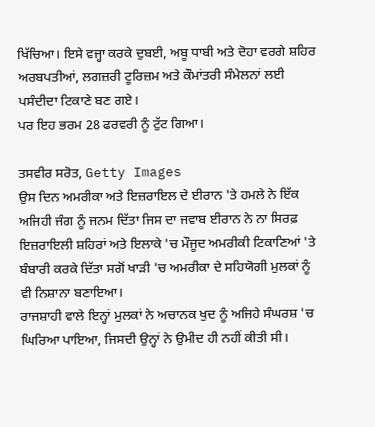ਖਿੱਚਿਆ। ਇਸੇ ਵਜ੍ਹਾ ਕਰਕੇ ਦੁਬਈ, ਅਬੂ ਧਾਬੀ ਅਤੇ ਦੋਹਾ ਵਰਗੇ ਸ਼ਹਿਰ ਅਰਬਪਤੀਆਂ, ਲਗਜ਼ਰੀ ਟੂਰਿਜ਼ਮ ਅਤੇ ਕੌਮਾਂਤਰੀ ਸੰਮੇਲਨਾਂ ਲਈ ਪਸੰਦੀਦਾ ਟਿਕਾਣੇ ਬਣ ਗਏ।
ਪਰ ਇਹ ਭਰਮ 28 ਫਰਵਰੀ ਨੂੰ ਟੁੱਟ ਗਿਆ।

ਤਸਵੀਰ ਸਰੋਤ, Getty Images
ਉਸ ਦਿਨ ਅਮਰੀਕਾ ਅਤੇ ਇਜ਼ਰਾਇਲ ਦੇ ਈਰਾਨ 'ਤੇ ਹਮਲੇ ਨੇ ਇੱਕ ਅਜਿਹੀ ਜੰਗ ਨੂੰ ਜਨਮ ਦਿੱਤਾ ਜਿਸ ਦਾ ਜਵਾਬ ਈਰਾਨ ਨੇ ਨਾ ਸਿਰਫ਼ ਇਜ਼ਰਾਇਲੀ ਸ਼ਹਿਰਾਂ ਅਤੇ ਇਲਾਕੇ 'ਚ ਮੌਜੂਦ ਅਮਰੀਕੀ ਟਿਕਾਣਿਆਂ 'ਤੇ ਬੰਬਾਰੀ ਕਰਕੇ ਦਿੱਤਾ ਸਗੋਂ ਖਾੜੀ 'ਚ ਅਮਰੀਕਾ ਦੇ ਸਹਿਯੋਗੀ ਮੁਲਕਾਂ ਨੂੰ ਵੀ ਨਿਸ਼ਾਨਾ ਬਣਾਇਆ।
ਰਾਜਸ਼ਾਹੀ ਵਾਲੇ ਇਨ੍ਹਾਂ ਮੁਲਕਾਂ ਨੇ ਅਚਾਨਕ ਖੁਦ ਨੂੰ ਅਜਿਹੇ ਸੰਘਰਸ਼ 'ਚ ਘਿਰਿਆ ਪਾਇਆ, ਜਿਸਦੀ ਉਨ੍ਹਾਂ ਨੇ ਉਮੀਦ ਹੀ ਨਹੀਂ ਕੀਤੀ ਸੀ।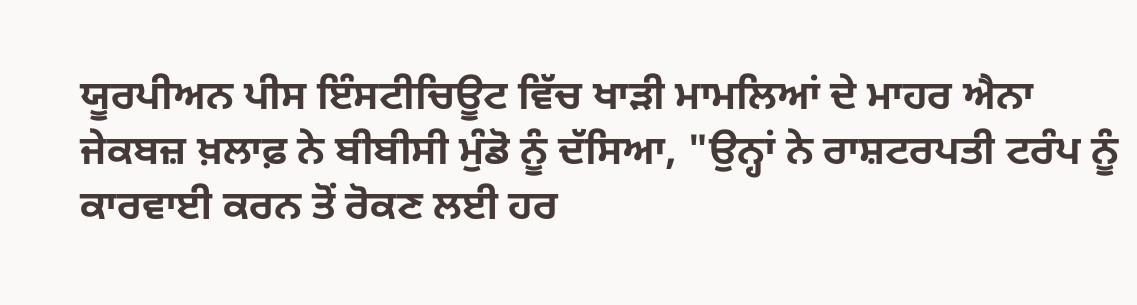ਯੂਰਪੀਅਨ ਪੀਸ ਇੰਸਟੀਚਿਊਟ ਵਿੱਚ ਖਾੜੀ ਮਾਮਲਿਆਂ ਦੇ ਮਾਹਰ ਐਨਾ ਜੇਕਬਜ਼ ਖ਼ਲਾਫ਼ ਨੇ ਬੀਬੀਸੀ ਮੁੰਡੋ ਨੂੰ ਦੱਸਿਆ, "ਉਨ੍ਹਾਂ ਨੇ ਰਾਸ਼ਟਰਪਤੀ ਟਰੰਪ ਨੂੰ ਕਾਰਵਾਈ ਕਰਨ ਤੋਂ ਰੋਕਣ ਲਈ ਹਰ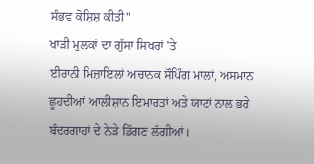ਸੰਭਵ ਕੋਸ਼ਿਸ਼ ਕੀਤੀ"
ਖਾੜੀ ਮੁਲਕਾਂ ਦਾ ਗੁੱਸਾ ਸਿਖਰਾਂ 'ਤੇ
ਈਰਾਨੀ ਮਿਜ਼ਾਇਲਾਂ ਅਚਾਨਕ ਸੌਪਿੰਗ ਮਾਲਾਂ, ਅਸਮਾਨ ਛੂਹਦੀਆਂ ਆਲੀਸ਼ਾਨ ਇਮਾਰਤਾਂ ਅਤੇ ਯਾਟਾਂ ਨਾਲ ਭਰੇ ਬੰਦਰਗਾਹਾਂ ਦੇ ਨੇੜੇ ਡਿੱਗਣ ਲੱਗੀਆਂ।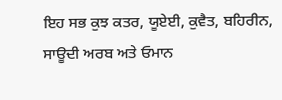ਇਹ ਸਭ ਕੁਝ ਕਤਰ, ਯੂਏਈ, ਕੁਵੈਤ, ਬਹਿਰੀਨ, ਸਾਊਦੀ ਅਰਬ ਅਤੇ ਓਮਾਨ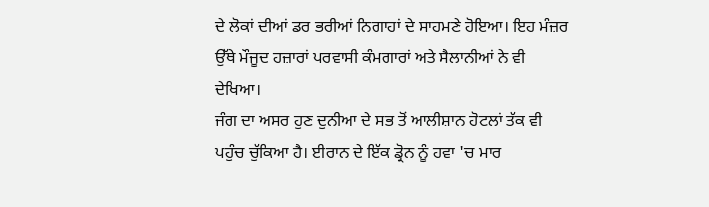ਦੇ ਲੋਕਾਂ ਦੀਆਂ ਡਰ ਭਰੀਆਂ ਨਿਗਾਹਾਂ ਦੇ ਸਾਹਮਣੇ ਹੋਇਆ। ਇਹ ਮੰਜ਼ਰ ਉੱਥੇ ਮੌਜੂਦ ਹਜ਼ਾਰਾਂ ਪਰਵਾਸੀ ਕੰਮਗਾਰਾਂ ਅਤੇ ਸੈਲਾਨੀਆਂ ਨੇ ਵੀ ਦੇਖਿਆ।
ਜੰਗ ਦਾ ਅਸਰ ਹੁਣ ਦੁਨੀਆ ਦੇ ਸਭ ਤੋਂ ਆਲੀਸ਼ਾਨ ਹੋਟਲਾਂ ਤੱਕ ਵੀ ਪਹੁੰਚ ਚੁੱਕਿਆ ਹੈ। ਈਰਾਨ ਦੇ ਇੱਕ ਡ੍ਰੋਨ ਨੂੰ ਹਵਾ 'ਚ ਮਾਰ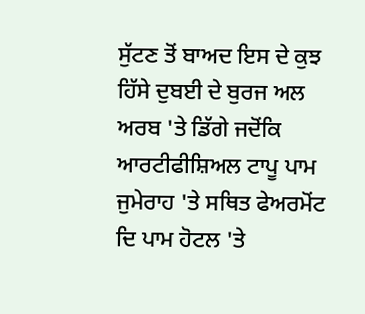ਸੁੱਟਣ ਤੋਂ ਬਾਅਦ ਇਸ ਦੇ ਕੁਝ ਹਿੱਸੇ ਦੁਬਈ ਦੇ ਬੁਰਜ ਅਲ ਅਰਬ 'ਤੇ ਡਿੱਗੇ ਜਦੋਂਕਿ ਆਰਟੀਫੀਸ਼ਿਅਲ ਟਾਪੂ ਪਾਮ ਜੁਮੇਰਾਹ 'ਤੇ ਸਥਿਤ ਫੇਅਰਮੋਂਟ ਦਿ ਪਾਮ ਹੋਟਲ 'ਤੇ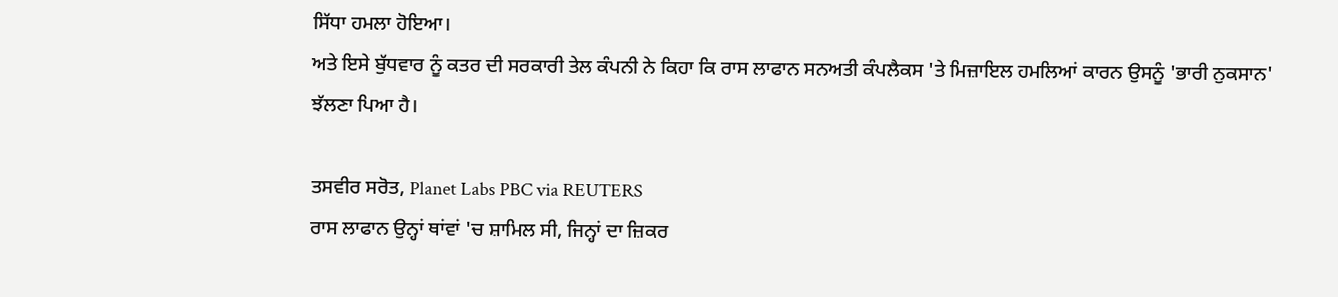ਸਿੱਧਾ ਹਮਲਾ ਹੋਇਆ।
ਅਤੇ ਇਸੇ ਬੁੱਧਵਾਰ ਨੂੰ ਕਤਰ ਦੀ ਸਰਕਾਰੀ ਤੇਲ ਕੰਪਨੀ ਨੇ ਕਿਹਾ ਕਿ ਰਾਸ ਲਾਫਾਨ ਸਨਅਤੀ ਕੰਪਲੈਕਸ 'ਤੇ ਮਿਜ਼ਾਇਲ ਹਮਲਿਆਂ ਕਾਰਨ ਉਸਨੂੰ 'ਭਾਰੀ ਨੁਕਸਾਨ' ਝੱਲਣਾ ਪਿਆ ਹੈ।

ਤਸਵੀਰ ਸਰੋਤ, Planet Labs PBC via REUTERS
ਰਾਸ ਲਾਫਾਨ ਉਨ੍ਹਾਂ ਥਾਂਵਾਂ 'ਚ ਸ਼ਾਮਿਲ ਸੀ, ਜਿਨ੍ਹਾਂ ਦਾ ਜ਼ਿਕਰ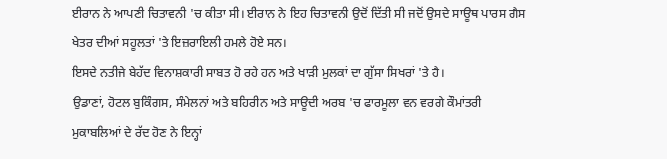ਈਰਾਨ ਨੇ ਆਪਣੀ ਚਿਤਾਵਨੀ 'ਚ ਕੀਤਾ ਸੀ। ਈਰਾਨ ਨੇ ਇਹ ਚਿਤਾਵਨੀ ਉਦੋਂ ਦਿੱਤੀ ਸੀ ਜਦੋਂ ਉਸਦੇ ਸਾਊਥ ਪਾਰਸ ਗੈਸ ਖੇਤਰ ਦੀਆਂ ਸਹੂਲਤਾਂ 'ਤੇ ਇਜ਼ਰਾਇਲੀ ਹਮਲੇ ਹੋਏ ਸਨ।
ਇਸਦੇ ਨਤੀਜੇ ਬੇਹੱਦ ਵਿਨਾਸ਼ਕਾਰੀ ਸਾਬਤ ਹੋ ਰਹੇ ਹਨ ਅਤੇ ਖਾੜੀ ਮੁਲਕਾਂ ਦਾ ਗੁੱਸਾ ਸਿਖਰਾਂ 'ਤੇ ਹੈ।
ਉਡਾਣਾਂ, ਹੋਟਲ ਬੁਕਿੰਗਸ, ਸੰਮੇਲਨਾਂ ਅਤੇ ਬਹਿਰੀਨ ਅਤੇ ਸਾਊਦੀ ਅਰਬ 'ਚ ਫਾਰਮੂਲਾ ਵਨ ਵਰਗੇ ਕੌਮਾਂਤਰੀ ਮੁਕਾਬਲਿਆਂ ਦੇ ਰੱਦ ਹੋਣ ਨੇ ਇਨ੍ਹਾਂ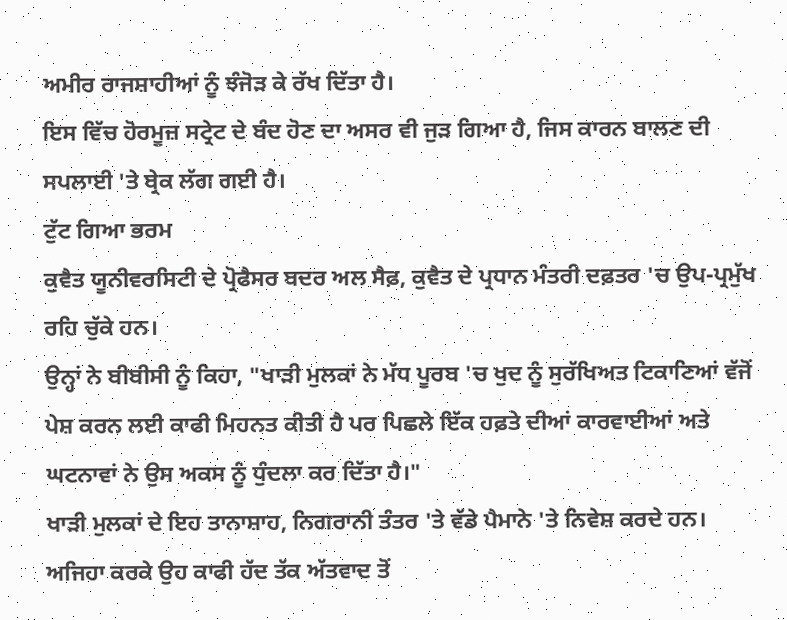ਅਮੀਰ ਰਾਜਸ਼ਾਹੀਆਂ ਨੂੰ ਝੰਜੋੜ ਕੇ ਰੱਖ ਦਿੱਤਾ ਹੈ।
ਇਸ ਵਿੱਚ ਹੋਰਮੂਜ਼ ਸਟ੍ਰੇਟ ਦੇ ਬੰਦ ਹੋਣ ਦਾ ਅਸਰ ਵੀ ਜੁੜ ਗਿਆ ਹੈ, ਜਿਸ ਕਾਰਨ ਬਾਲਣ ਦੀ ਸਪਲਾਈ 'ਤੇ ਬ੍ਰੇਕ ਲੱਗ ਗਈ ਹੈ।
ਟੁੱਟ ਗਿਆ ਭਰਮ
ਕੁਵੈਤ ਯੂਨੀਵਰਸਿਟੀ ਦੇ ਪ੍ਰੋਫੈਸਰ ਬਦਰ ਅਲ ਸੈਫ਼, ਕੁਵੈਤ ਦੇ ਪ੍ਰਧਾਨ ਮੰਤਰੀ ਦਫ਼ਤਰ 'ਚ ਉਪ-ਪ੍ਰਮੁੱਖ ਰਹਿ ਚੁੱਕੇ ਹਨ।
ਉਨ੍ਹਾਂ ਨੇ ਬੀਬੀਸੀ ਨੂੰ ਕਿਹਾ, "ਖਾੜੀ ਮੁਲਕਾਂ ਨੇ ਮੱਧ ਪੂਰਬ 'ਚ ਖੁਦ ਨੂੰ ਸੁਰੱਖਿਅਤ ਟਿਕਾਣਿਆਂ ਵੱਜੋਂ ਪੇਸ਼ ਕਰਨ ਲਈ ਕਾਫੀ ਮਿਹਨਤ ਕੀਤੀ ਹੈ ਪਰ ਪਿਛਲੇ ਇੱਕ ਹਫ਼ਤੇ ਦੀਆਂ ਕਾਰਵਾਈਆਂ ਅਤੇ ਘਟਨਾਵਾਂ ਨੇ ਉਸ ਅਕਸ ਨੂੰ ਧੁੰਦਲਾ ਕਰ ਦਿੱਤਾ ਹੈ।"
ਖਾੜੀ ਮੁਲਕਾਂ ਦੇ ਇਹ ਤਾਨਾਸ਼ਾਹ, ਨਿਗਰਾਨੀ ਤੰਤਰ 'ਤੇ ਵੱਡੇ ਪੈਮਾਨੇ 'ਤੇ ਨਿਵੇਸ਼ ਕਰਦੇ ਹਨ। ਅਜਿਹਾ ਕਰਕੇ ਉਹ ਕਾਫੀ ਹੱਦ ਤੱਕ ਅੱਤਵਾਦ ਤੋਂ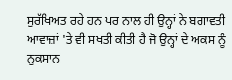ਸੁਰੱਖਿਅਤ ਰਹੇ ਹਨ ਪਰ ਨਾਲ ਹੀ ਉਨ੍ਹਾਂ ਨੇ ਬਗਾਵਤੀ ਆਵਾਜ਼ਾਂ 'ਤੇ ਵੀ ਸਖਤੀ ਕੀਤੀ ਹੈ ਜੋ ਉਨ੍ਹਾਂ ਦੇ ਅਕਸ ਨੂੰ ਨੁਕਸਾਨ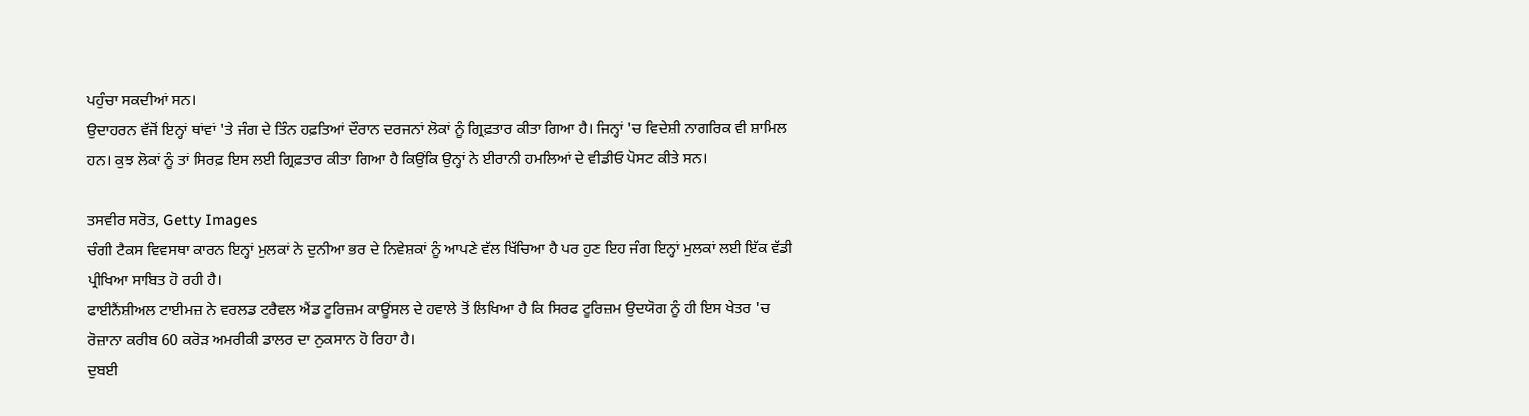ਪਹੁੰਚਾ ਸਕਦੀਆਂ ਸਨ।
ਉਦਾਹਰਨ ਵੱਜੋਂ ਇਨ੍ਹਾਂ ਥਾਂਵਾਂ 'ਤੇ ਜੰਗ ਦੇ ਤਿੰਨ ਹਫ਼ਤਿਆਂ ਦੌਰਾਨ ਦਰਜਨਾਂ ਲੋਕਾਂ ਨੂੰ ਗ੍ਰਿਫ਼ਤਾਰ ਕੀਤਾ ਗਿਆ ਹੈ। ਜਿਨ੍ਹਾਂ 'ਚ ਵਿਦੇਸ਼ੀ ਨਾਗਰਿਕ ਵੀ ਸ਼ਾਮਿਲ ਹਨ। ਕੁਝ ਲੋਕਾਂ ਨੂੰ ਤਾਂ ਸਿਰਫ਼ ਇਸ ਲਈ ਗ੍ਰਿਫ਼ਤਾਰ ਕੀਤਾ ਗਿਆ ਹੈ ਕਿਉਂਕਿ ਉਨ੍ਹਾਂ ਨੇ ਈਰਾਨੀ ਹਮਲਿਆਂ ਦੇ ਵੀਡੀਓ ਪੋਸਟ ਕੀਤੇ ਸਨ।

ਤਸਵੀਰ ਸਰੋਤ, Getty Images
ਚੰਗੀ ਟੈਕਸ ਵਿਵਸਥਾ ਕਾਰਨ ਇਨ੍ਹਾਂ ਮੁਲਕਾਂ ਨੇ ਦੁਨੀਆ ਭਰ ਦੇ ਨਿਵੇਸ਼ਕਾਂ ਨੂੰ ਆਪਣੇ ਵੱਲ ਖਿੱਚਿਆ ਹੈ ਪਰ ਹੁਣ ਇਹ ਜੰਗ ਇਨ੍ਹਾਂ ਮੁਲਕਾਂ ਲਈ ਇੱਕ ਵੱਡੀ ਪ੍ਰੀਖਿਆ ਸਾਬਿਤ ਹੋ ਰਹੀ ਹੈ।
ਫਾਈਨੈਂਸ਼ੀਅਲ ਟਾਈਮਜ਼ ਨੇ ਵਰਲਡ ਟਰੈਵਲ ਐਂਡ ਟੂਰਿਜ਼ਮ ਕਾਊਂਸਲ ਦੇ ਹਵਾਲੇ ਤੋਂ ਲਿਖਿਆ ਹੈ ਕਿ ਸਿਰਫ ਟੂਰਿਜ਼ਮ ਉਦਯੋਗ ਨੂੰ ਹੀ ਇਸ ਖੇਤਰ 'ਚ ਰੋਜ਼ਾਨਾ ਕਰੀਬ 60 ਕਰੋੜ ਅਮਰੀਕੀ ਡਾਲਰ ਦਾ ਨੁਕਸਾਨ ਹੋ ਰਿਹਾ ਹੈ।
ਦੁਬਈ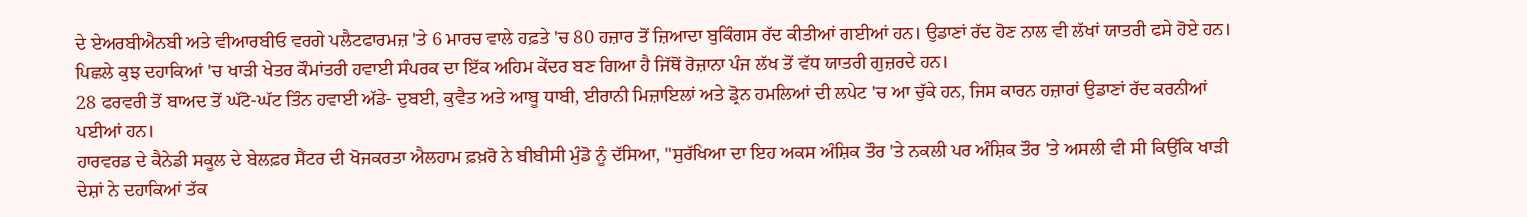ਦੇ ਏਅਰਬੀਐਨਬੀ ਅਤੇ ਵੀਆਰਬੀਓ ਵਰਗੇ ਪਲੈਟਫਾਰਮਜ਼ 'ਤੇ 6 ਮਾਰਚ ਵਾਲੇ ਹਫ਼ਤੇ 'ਚ 80 ਹਜ਼ਾਰ ਤੋਂ ਜ਼ਿਆਦਾ ਬੁਕਿੰਗਸ ਰੱਦ ਕੀਤੀਆਂ ਗਈਆਂ ਹਨ। ਉਡਾਣਾਂ ਰੱਦ ਹੋਣ ਨਾਲ ਵੀ ਲੱਖਾਂ ਯਾਤਰੀ ਫਸੇ ਹੋਏ ਹਨ।
ਪਿਛਲੇ ਕੁਝ ਦਹਾਕਿਆਂ 'ਚ ਖਾੜੀ ਖੇਤਰ ਕੌਮਾਂਤਰੀ ਹਵਾਈ ਸੰਪਰਕ ਦਾ ਇੱਕ ਅਹਿਮ ਕੇਂਦਰ ਬਣ ਗਿਆ ਹੈ ਜਿੱਥੋਂ ਰੋਜ਼ਾਨਾ ਪੰਜ ਲੱਖ ਤੋਂ ਵੱਧ ਯਾਤਰੀ ਗੁਜ਼ਰਦੇ ਹਨ।
28 ਫਰਵਰੀ ਤੋਂ ਬਾਅਦ ਤੋਂ ਘੱਟੋ-ਘੱਟ ਤਿੰਨ ਹਵਾਈ ਅੱਡੇ- ਦੁਬਈ, ਕੁਵੈਤ ਅਤੇ ਆਬੂ ਧਾਬੀ, ਈਰਾਨੀ ਮਿਜ਼ਾਇਲਾਂ ਅਤੇ ਡ੍ਰੋਨ ਹਮਲਿਆਂ ਦੀ ਲਪੇਟ 'ਚ ਆ ਚੁੱਕੇ ਹਨ, ਜਿਸ ਕਾਰਨ ਹਜ਼ਾਰਾਂ ਉਡਾਣਾਂ ਰੱਦ ਕਰਨੀਆਂ ਪਈਆਂ ਹਨ।
ਹਾਰਵਰਡ ਦੇ ਕੈਨੇਡੀ ਸਕੂਲ ਦੇ ਬੇਲਫ਼ਰ ਸੈਂਟਰ ਦੀ ਖੋਜਕਰਤਾ ਐਲਹਾਮ ਫ਼ਖ਼ਰੋ ਨੇ ਬੀਬੀਸੀ ਮੁੰਡੋ ਨੂੰ ਦੱਸਿਆ, "ਸੁਰੱਖਿਆ ਦਾ ਇਹ ਅਕਸ ਅੰਸ਼ਿਕ ਤੌਰ 'ਤੇ ਨਕਲੀ ਪਰ ਅੰਸ਼ਿਕ ਤੌਰ 'ਤੇ ਅਸਲੀ ਵੀ ਸੀ ਕਿਉਂਕਿ ਖਾੜੀ ਦੇਸ਼ਾਂ ਨੇ ਦਹਾਕਿਆਂ ਤੱਕ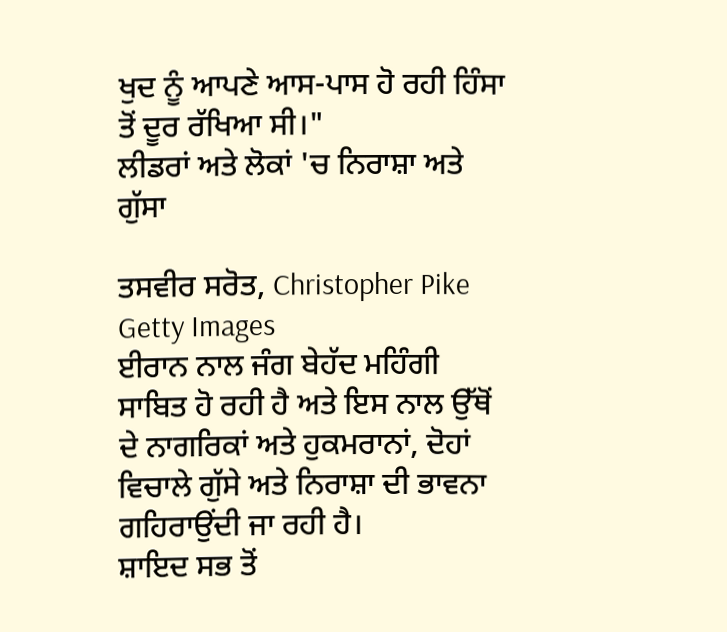ਖੁਦ ਨੂੰ ਆਪਣੇ ਆਸ-ਪਾਸ ਹੋ ਰਹੀ ਹਿੰਸਾ ਤੋਂ ਦੂਰ ਰੱਖਿਆ ਸੀ।"
ਲੀਡਰਾਂ ਅਤੇ ਲੋਕਾਂ 'ਚ ਨਿਰਾਸ਼ਾ ਅਤੇ ਗੁੱਸਾ

ਤਸਵੀਰ ਸਰੋਤ, Christopher Pike Getty Images
ਈਰਾਨ ਨਾਲ ਜੰਗ ਬੇਹੱਦ ਮਹਿੰਗੀ ਸਾਬਿਤ ਹੋ ਰਹੀ ਹੈ ਅਤੇ ਇਸ ਨਾਲ ਉੱਥੋਂ ਦੇ ਨਾਗਰਿਕਾਂ ਅਤੇ ਹੁਕਮਰਾਨਾਂ, ਦੋਹਾਂ ਵਿਚਾਲੇ ਗੁੱਸੇ ਅਤੇ ਨਿਰਾਸ਼ਾ ਦੀ ਭਾਵਨਾ ਗਹਿਰਾਉਂਦੀ ਜਾ ਰਹੀ ਹੈ।
ਸ਼ਾਇਦ ਸਭ ਤੋਂ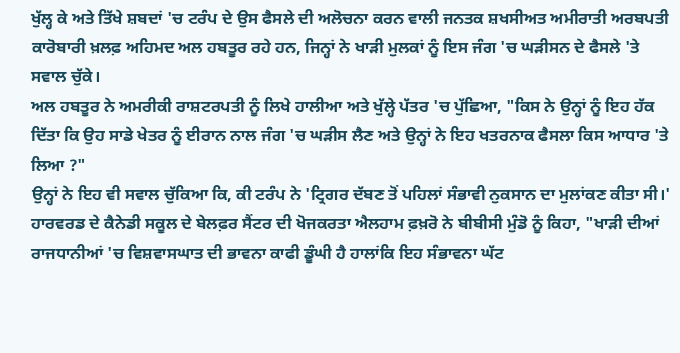ਖੁੱਲ੍ਹ ਕੇ ਅਤੇ ਤਿੱਖੇ ਸ਼ਬਦਾਂ 'ਚ ਟਰੰਪ ਦੇ ਉਸ ਫੈਸਲੇ ਦੀ ਅਲੋਚਨਾ ਕਰਨ ਵਾਲੀ ਜਨਤਕ ਸ਼ਖਸੀਅਤ ਅਮੀਰਾਤੀ ਅਰਬਪਤੀ ਕਾਰੋਬਾਰੀ ਖ਼ਲਫ਼ ਅਹਿਮਦ ਅਲ ਹਬਤੂਰ ਰਹੇ ਹਨ, ਜਿਨ੍ਹਾਂ ਨੇ ਖਾੜੀ ਮੁਲਕਾਂ ਨੂੰ ਇਸ ਜੰਗ 'ਚ ਘੜੀਸਨ ਦੇ ਫੈਸਲੇ 'ਤੇ ਸਵਾਲ ਚੁੱਕੇ।
ਅਲ ਹਬਤੂਰ ਨੇ ਅਮਰੀਕੀ ਰਾਸ਼ਟਰਪਤੀ ਨੂੰ ਲਿਖੇ ਹਾਲੀਆ ਅਤੇ ਖੁੱਲ੍ਹੇ ਪੱਤਰ 'ਚ ਪੁੱਛਿਆ, "ਕਿਸ ਨੇ ਉਨ੍ਹਾਂ ਨੂੰ ਇਹ ਹੱਕ ਦਿੱਤਾ ਕਿ ਉਹ ਸਾਡੇ ਖੇਤਰ ਨੂੰ ਈਰਾਨ ਨਾਲ ਜੰਗ 'ਚ ਘੜੀਸ ਲੈਣ ਅਤੇ ਉਨ੍ਹਾਂ ਨੇ ਇਹ ਖਤਰਨਾਕ ਫੈਸਲਾ ਕਿਸ ਆਧਾਰ 'ਤੇ ਲਿਆ ?"
ਉਨ੍ਹਾਂ ਨੇ ਇਹ ਵੀ ਸਵਾਲ ਚੁੱਕਿਆ ਕਿ, ਕੀ ਟਰੰਪ ਨੇ 'ਟ੍ਰਿਗਰ ਦੱਬਣ ਤੋਂ ਪਹਿਲਾਂ ਸੰਭਾਵੀ ਨੁਕਸਾਨ ਦਾ ਮੁਲਾਂਕਣ ਕੀਤਾ ਸੀ।'
ਹਾਰਵਰਡ ਦੇ ਕੈਨੇਡੀ ਸਕੂਲ ਦੇ ਬੇਲਫ਼ਰ ਸੈਂਟਰ ਦੀ ਖੋਜਕਰਤਾ ਐਲਹਾਮ ਫ਼ਖ਼ਰੋ ਨੇ ਬੀਬੀਸੀ ਮੁੰਡੋ ਨੂੰ ਕਿਹਾ, "ਖਾੜੀ ਦੀਆਂ ਰਾਜਧਾਨੀਆਂ 'ਚ ਵਿਸ਼ਵਾਸਘਾਤ ਦੀ ਭਾਵਨਾ ਕਾਫੀ ਡੂੰਘੀ ਹੈ ਹਾਲਾਂਕਿ ਇਹ ਸੰਭਾਵਨਾ ਘੱਟ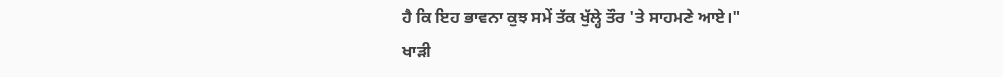ਹੈ ਕਿ ਇਹ ਭਾਵਨਾ ਕੁਝ ਸਮੇਂ ਤੱਕ ਖੁੱਲ੍ਹੇ ਤੌਰ 'ਤੇ ਸਾਹਮਣੇ ਆਏ।"
ਖਾੜੀ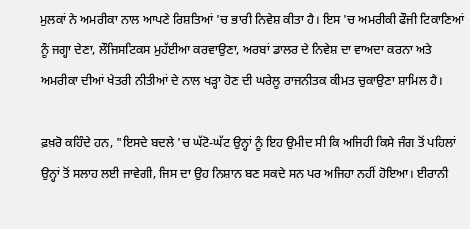ਮੁਲਕਾਂ ਨੇ ਅਮਰੀਕਾ ਨਾਲ ਆਪਣੇ ਰਿਸ਼ਤਿਆਂ 'ਚ ਭਾਰੀ ਨਿਵੇਸ਼ ਕੀਤਾ ਹੈ। ਇਸ 'ਚ ਅਮਰੀਕੀ ਫੌਜੀ ਟਿਕਾਣਿਆਂ ਨੂੰ ਜਗ੍ਹਾ ਦੇਣਾ, ਲੌਜਿਸਟਿਕਸ ਮੁਹੱਈਆ ਕਰਵਾਉਣਾ, ਅਰਬਾਂ ਡਾਲਰ ਦੇ ਨਿਵੇਸ਼ ਦਾ ਵਾਅਦਾ ਕਰਨਾ ਅਤੇ ਅਮਰੀਕਾ ਦੀਆਂ ਖੇਤਰੀ ਨੀਤੀਆਂ ਦੇ ਨਾਲ ਖੜ੍ਹਾ ਹੋਣ ਦੀ ਘਰੇਲੂ ਰਾਜਨੀਤਕ ਕੀਮਤ ਚੁਕਾਉਣਾ ਸ਼ਾਮਿਲ ਹੈ।

ਫ਼ਖ਼ਰੋ ਕਹਿੰਦੇ ਹਨ, "ਇਸਦੇ ਬਦਲੇ 'ਚ ਘੱਟੋ-ਘੱਟ ਉਨ੍ਹਾਂ ਨੂੰ ਇਹ ਉਮੀਦ ਸੀ ਕਿ ਅਜਿਹੀ ਕਿਸੇ ਜੰਗ ਤੋਂ ਪਹਿਲਾਂ ਉਨ੍ਹਾਂ ਤੋਂ ਸਲਾਹ ਲਈ ਜਾਵੇਗੀ, ਜਿਸ ਦਾ ਉਹ ਨਿਸ਼ਾਨ ਬਣ ਸਕਦੇ ਸਨ ਪਰ ਅਜਿਹਾ ਨਹੀਂ ਹੋਇਆ। ਈਰਾਨੀ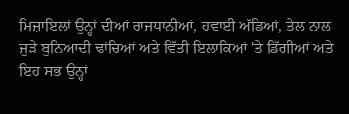ਮਿਜ਼ਾਇਲਾਂ ਉਨ੍ਹਾਂ ਦੀਆਂ ਰਾਜਧਾਨੀਆਂ, ਹਵਾਈ ਅੱਡਿਆਂ, ਤੇਲ ਨਾਲ ਜੁੜੇ ਬੁਨਿਆਦੀ ਢਾਂਚਿਆਂ ਅਤੇ ਵਿੱਤੀ ਇਲਾਕਿਆਂ 'ਤੇ ਡਿੱਗੀਆਂ ਅਤੇ ਇਹ ਸਭ ਉਨ੍ਹਾਂ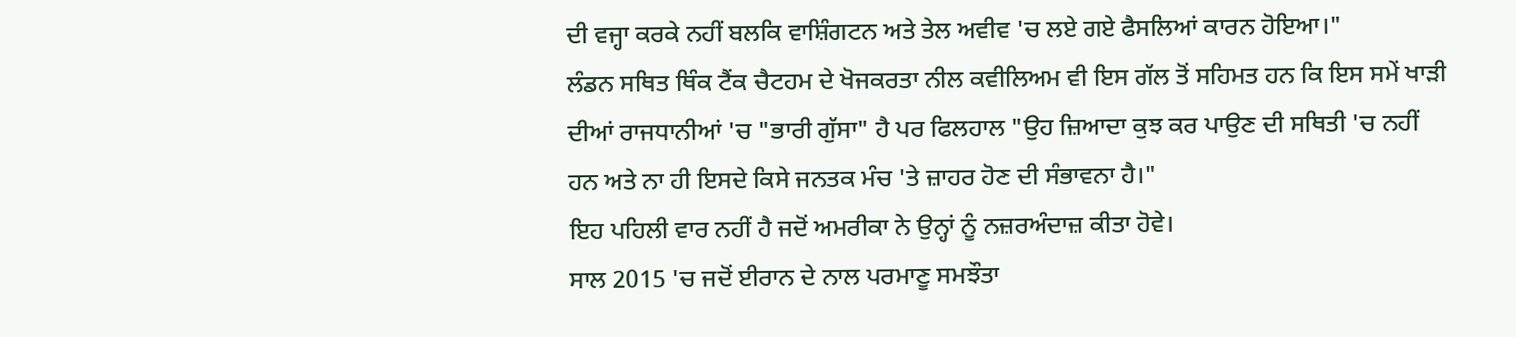ਦੀ ਵਜ੍ਹਾ ਕਰਕੇ ਨਹੀਂ ਬਲਕਿ ਵਾਸ਼ਿੰਗਟਨ ਅਤੇ ਤੇਲ ਅਵੀਵ 'ਚ ਲਏ ਗਏ ਫੈਸਲਿਆਂ ਕਾਰਨ ਹੋਇਆ।"
ਲੰਡਨ ਸਥਿਤ ਥਿੰਕ ਟੈਂਕ ਚੈਟਹਮ ਦੇ ਖੋਜਕਰਤਾ ਨੀਲ ਕਵੀਲਿਅਮ ਵੀ ਇਸ ਗੱਲ ਤੋਂ ਸਹਿਮਤ ਹਨ ਕਿ ਇਸ ਸਮੇਂ ਖਾੜੀ ਦੀਆਂ ਰਾਜਧਾਨੀਆਂ 'ਚ "ਭਾਰੀ ਗੁੱਸਾ" ਹੈ ਪਰ ਫਿਲਹਾਲ "ਉਹ ਜ਼ਿਆਦਾ ਕੁਝ ਕਰ ਪਾਉਣ ਦੀ ਸਥਿਤੀ 'ਚ ਨਹੀਂ ਹਨ ਅਤੇ ਨਾ ਹੀ ਇਸਦੇ ਕਿਸੇ ਜਨਤਕ ਮੰਚ 'ਤੇ ਜ਼ਾਹਰ ਹੋਣ ਦੀ ਸੰਭਾਵਨਾ ਹੈ।"
ਇਹ ਪਹਿਲੀ ਵਾਰ ਨਹੀਂ ਹੈ ਜਦੋਂ ਅਮਰੀਕਾ ਨੇ ਉਨ੍ਹਾਂ ਨੂੰ ਨਜ਼ਰਅੰਦਾਜ਼ ਕੀਤਾ ਹੋਵੇ।
ਸਾਲ 2015 'ਚ ਜਦੋਂ ਈਰਾਨ ਦੇ ਨਾਲ ਪਰਮਾਣੂ ਸਮਝੌਤਾ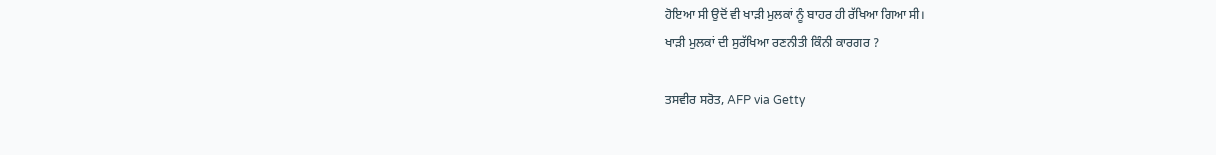ਹੋਇਆ ਸੀ ਉਦੋਂ ਵੀ ਖਾੜੀ ਮੁਲਕਾਂ ਨੂੰ ਬਾਹਰ ਹੀ ਰੱਖਿਆ ਗਿਆ ਸੀ।
ਖਾੜੀ ਮੁਲਕਾਂ ਦੀ ਸੁਰੱਖਿਆ ਰਣਨੀਤੀ ਕਿੰਨੀ ਕਾਰਗਰ ?

ਤਸਵੀਰ ਸਰੋਤ, AFP via Getty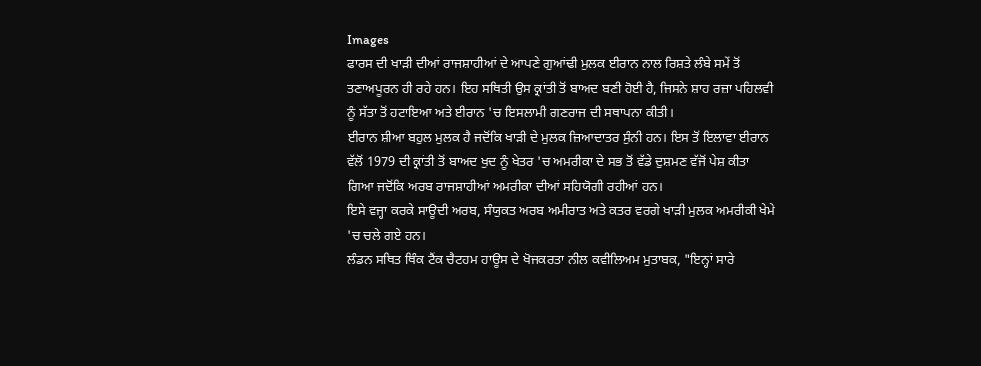Images
ਫਾਰਸ ਦੀ ਖਾੜੀ ਦੀਆਂ ਰਾਜਸ਼ਾਹੀਆਂ ਦੇ ਆਪਣੇ ਗੁਆਂਢੀ ਮੁਲਕ ਈਰਾਨ ਨਾਲ ਰਿਸ਼ਤੇ ਲੰਬੇ ਸਮੇਂ ਤੋਂ ਤਣਾਅਪੂਰਨ ਹੀ ਰਹੇ ਹਨ। ਇਹ ਸਥਿਤੀ ਉਸ ਕ੍ਰਾਂਤੀ ਤੋਂ ਬਾਅਦ ਬਣੀ ਹੋਈ ਹੈ, ਜਿਸਨੇ ਸ਼ਾਹ ਰਜ਼ਾ ਪਹਿਲਵੀ ਨੂੰ ਸੱਤਾ ਤੋਂ ਹਟਾਇਆ ਅਤੇ ਈਰਾਨ 'ਚ ਇਸਲਾਮੀ ਗਣਰਾਜ ਦੀ ਸਥਾਪਨਾ ਕੀਤੀ।
ਈਰਾਨ ਸ਼ੀਆ ਬਹੁਲ ਮੁਲਕ ਹੈ ਜਦੋਂਕਿ ਖਾੜੀ ਦੇ ਮੁਲਕ ਜ਼ਿਆਦਾਤਰ ਸੁੰਨੀ ਹਨ। ਇਸ ਤੋਂ ਇਲਾਵਾ ਈਰਾਨ ਵੱਲੋਂ 1979 ਦੀ ਕ੍ਰਾਂਤੀ ਤੋਂ ਬਾਅਦ ਖੁਦ ਨੂੰ ਖੇਤਰ 'ਚ ਅਮਰੀਕਾ ਦੇ ਸਭ ਤੋਂ ਵੱਡੇ ਦੁਸ਼ਮਣ ਵੱਜੋਂ ਪੇਸ਼ ਕੀਤਾ ਗਿਆ ਜਦੋਂਕਿ ਅਰਬ ਰਾਜਸ਼ਾਹੀਆਂ ਅਮਰੀਕਾ ਦੀਆਂ ਸਹਿਯੋਗੀ ਰਹੀਆਂ ਹਨ।
ਇਸੇ ਵਜ੍ਹਾ ਕਰਕੇ ਸਾਊਦੀ ਅਰਬ, ਸੰਯੁਕਤ ਅਰਬ ਅਮੀਰਾਤ ਅਤੇ ਕਤਰ ਵਰਗੇ ਖਾੜੀ ਮੁਲਕ ਅਮਰੀਕੀ ਖੇਮੇ 'ਚ ਚਲੇ ਗਏ ਹਨ।
ਲੰਡਨ ਸਥਿਤ ਥਿੰਕ ਟੈਂਕ ਚੈਟਹਮ ਹਾਊਸ ਦੇ ਖੋਜਕਰਤਾ ਨੀਲ ਕਵੀਲਿਅਮ ਮੁਤਾਬਕ, "ਇਨ੍ਹਾਂ ਸਾਰੇ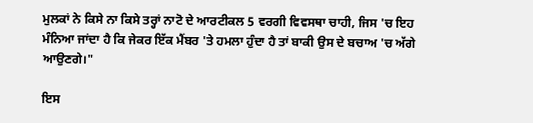ਮੁਲਕਾਂ ਨੇ ਕਿਸੇ ਨਾ ਕਿਸੇ ਤਰ੍ਹਾਂ ਨਾਟੋ ਦੇ ਆਰਟੀਕਲ 5 ਵਰਗੀ ਵਿਵਸਥਾ ਚਾਹੀ, ਜਿਸ 'ਚ ਇਹ ਮੰਨਿਆ ਜਾਂਦਾ ਹੈ ਕਿ ਜੇਕਰ ਇੱਕ ਮੈਂਬਰ 'ਤੇ ਹਮਲਾ ਹੁੰਦਾ ਹੈ ਤਾਂ ਬਾਕੀ ਉਸ ਦੇ ਬਚਾਅ 'ਚ ਅੱਗੇ ਆਉਣਗੇ।"

ਇਸ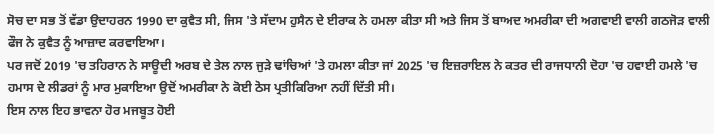ਸੋਚ ਦਾ ਸਭ ਤੋਂ ਵੱਡਾ ਉਦਾਹਰਨ 1990 ਦਾ ਕੁਵੈਤ ਸੀ, ਜਿਸ 'ਤੇ ਸੱਦਾਮ ਹੁਸੈਨ ਦੇ ਈਰਾਕ ਨੇ ਹਮਲਾ ਕੀਤਾ ਸੀ ਅਤੇ ਜਿਸ ਤੋਂ ਬਾਅਦ ਅਮਰੀਕਾ ਦੀ ਅਗਵਾਈ ਵਾਲੀ ਗਠਜੋੜ ਵਾਲੀ ਫੌਜ ਨੇ ਕੁਵੈਤ ਨੂੰ ਆਜ਼ਾਦ ਕਰਵਾਇਆ।
ਪਰ ਜਦੋਂ 2019 'ਚ ਤਹਿਰਾਨ ਨੇ ਸਾਊਦੀ ਅਰਬ ਦੇ ਤੇਲ ਨਾਲ ਜੁੜੇ ਢਾਂਚਿਆਂ 'ਤੇ ਹਮਲਾ ਕੀਤਾ ਜਾਂ 2025 'ਚ ਇਜ਼ਰਾਇਲ ਨੇ ਕਤਰ ਦੀ ਰਾਜਧਾਨੀ ਦੋਹਾ 'ਚ ਹਵਾਈ ਹਮਲੇ 'ਚ ਹਮਾਸ ਦੇ ਲੀਡਰਾਂ ਨੂੰ ਮਾਰ ਮੁਕਾਇਆ ਉਦੋਂ ਅਮਰੀਕਾ ਨੇ ਕੋਈ ਠੋਸ ਪ੍ਰਤੀਕਿਰਿਆ ਨਹੀਂ ਦਿੱਤੀ ਸੀ।
ਇਸ ਨਾਲ ਇਹ ਭਾਵਨਾ ਹੋਰ ਮਜਬੂਤ ਹੋਈ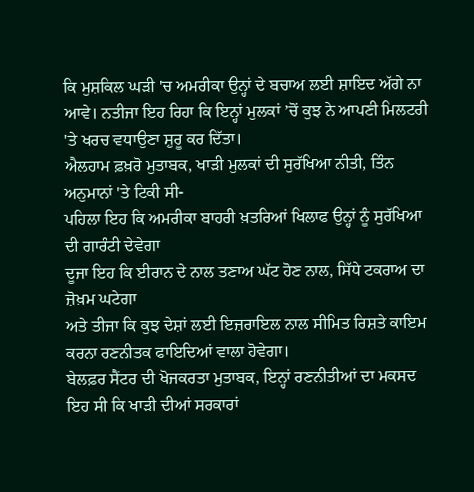ਕਿ ਮੁਸ਼ਕਿਲ ਘੜੀ 'ਚ ਅਮਰੀਕਾ ਉਨ੍ਹਾਂ ਦੇ ਬਚਾਅ ਲਈ ਸ਼ਾਇਦ ਅੱਗੇ ਨਾ ਆਵੇ। ਨਤੀਜਾ ਇਹ ਰਿਹਾ ਕਿ ਇਨ੍ਹਾਂ ਮੁਲਕਾਂ ’ਚੋਂ ਕੁਝ ਨੇ ਆਪਣੀ ਮਿਲਟਰੀ 'ਤੇ ਖਰਚ ਵਧਾਉਣਾ ਸ਼ੁਰੂ ਕਰ ਦਿੱਤਾ।
ਐਲਹਾਮ ਫ਼ਖ਼ਰੋ ਮੁਤਾਬਕ, ਖਾੜੀ ਮੁਲਕਾਂ ਦੀ ਸੁਰੱਖਿਆ ਨੀਤੀ, ਤਿੰਨ ਅਨੁਮਾਨਾਂ 'ਤੇ ਟਿਕੀ ਸੀ-
ਪਹਿਲਾ ਇਹ ਕਿ ਅਮਰੀਕਾ ਬਾਹਰੀ ਖ਼ਤਰਿਆਂ ਖਿਲਾਫ ਉਨ੍ਹਾਂ ਨੂੰ ਸੁਰੱਖਿਆ ਦੀ ਗਾਰੰਟੀ ਦੇਵੇਗਾ
ਦੂਜਾ ਇਹ ਕਿ ਈਰਾਨ ਦੇ ਨਾਲ ਤਣਾਅ ਘੱਟ ਹੋਣ ਨਾਲ, ਸਿੱਧੇ ਟਕਰਾਅ ਦਾ ਜ਼ੋਖ਼ਮ ਘਟੇਗਾ
ਅਤੇ ਤੀਜਾ ਕਿ ਕੁਝ ਦੇਸ਼ਾਂ ਲਈ ਇਜ਼ਰਾਇਲ ਨਾਲ ਸੀਮਿਤ ਰਿਸ਼ਤੇ ਕਾਇਮ ਕਰਨਾ ਰਣਨੀਤਕ ਫਾਇਦਿਆਂ ਵਾਲਾ ਹੋਵੇਗਾ।
ਬੇਲਫ਼ਰ ਸੈਂਟਰ ਦੀ ਖੋਜਕਰਤਾ ਮੁਤਾਬਕ, ਇਨ੍ਹਾਂ ਰਣਨੀਤੀਆਂ ਦਾ ਮਕਸਦ ਇਹ ਸੀ ਕਿ ਖਾੜੀ ਦੀਆਂ ਸਰਕਾਰਾਂ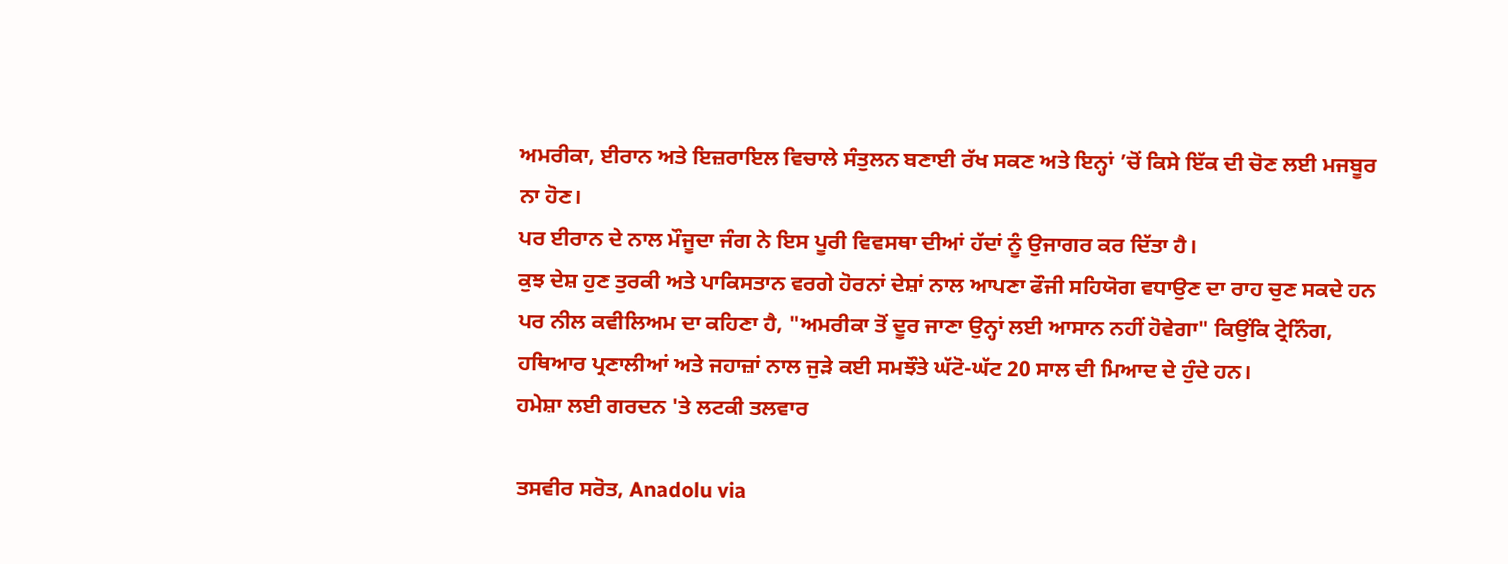ਅਮਰੀਕਾ, ਈਰਾਨ ਅਤੇ ਇਜ਼ਰਾਇਲ ਵਿਚਾਲੇ ਸੰਤੁਲਨ ਬਣਾਈ ਰੱਖ ਸਕਣ ਅਤੇ ਇਨ੍ਹਾਂ ’ਚੋਂ ਕਿਸੇ ਇੱਕ ਦੀ ਚੋਣ ਲਈ ਮਜਬੂਰ ਨਾ ਹੋਣ।
ਪਰ ਈਰਾਨ ਦੇ ਨਾਲ ਮੌਜੂਦਾ ਜੰਗ ਨੇ ਇਸ ਪੂਰੀ ਵਿਵਸਥਾ ਦੀਆਂ ਹੱਦਾਂ ਨੂੰ ਉਜਾਗਰ ਕਰ ਦਿੱਤਾ ਹੈ।
ਕੁਝ ਦੇਸ਼ ਹੁਣ ਤੁਰਕੀ ਅਤੇ ਪਾਕਿਸਤਾਨ ਵਰਗੇ ਹੋਰਨਾਂ ਦੇਸ਼ਾਂ ਨਾਲ ਆਪਣਾ ਫੌਜੀ ਸਹਿਯੋਗ ਵਧਾਉਣ ਦਾ ਰਾਹ ਚੁਣ ਸਕਦੇ ਹਨ ਪਰ ਨੀਲ ਕਵੀਲਿਅਮ ਦਾ ਕਹਿਣਾ ਹੈ, "ਅਮਰੀਕਾ ਤੋਂ ਦੂਰ ਜਾਣਾ ਉਨ੍ਹਾਂ ਲਈ ਆਸਾਨ ਨਹੀਂ ਹੋਵੇਗਾ" ਕਿਉਂਕਿ ਟ੍ਰੇਨਿੰਗ, ਹਥਿਆਰ ਪ੍ਰਣਾਲੀਆਂ ਅਤੇ ਜਹਾਜ਼ਾਂ ਨਾਲ ਜੁੜੇ ਕਈ ਸਮਝੌਤੇ ਘੱਟੋ-ਘੱਟ 20 ਸਾਲ ਦੀ ਮਿਆਦ ਦੇ ਹੁੰਦੇ ਹਨ।
ਹਮੇਸ਼ਾ ਲਈ ਗਰਦਨ 'ਤੇ ਲਟਕੀ ਤਲਵਾਰ

ਤਸਵੀਰ ਸਰੋਤ, Anadolu via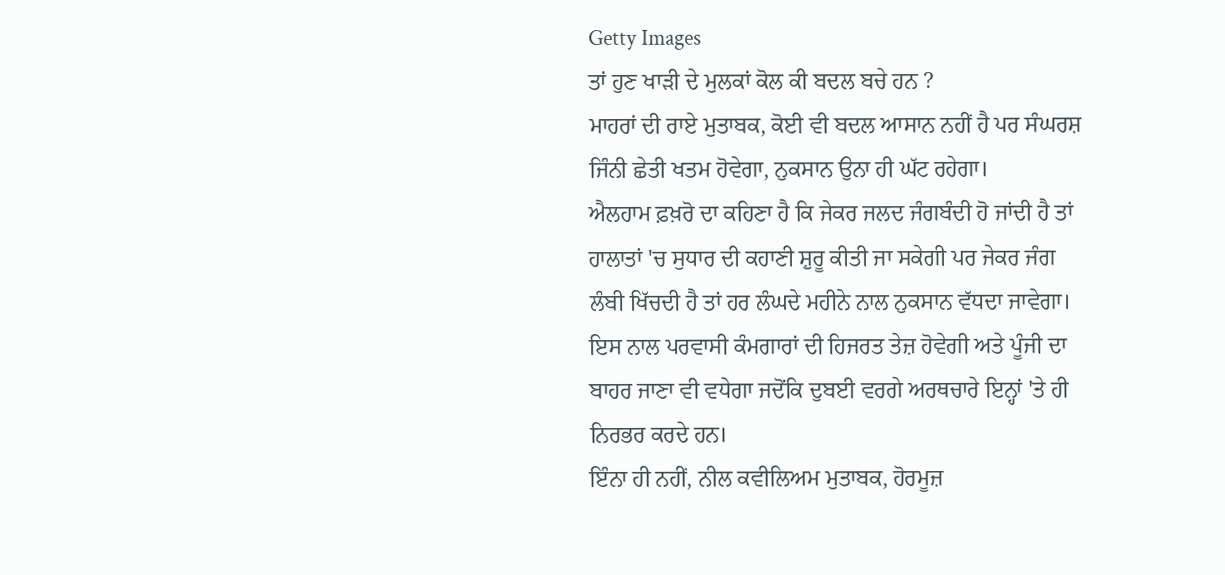Getty Images
ਤਾਂ ਹੁਣ ਖਾੜੀ ਦੇ ਮੁਲਕਾਂ ਕੋਲ ਕੀ ਬਦਲ ਬਚੇ ਹਨ ?
ਮਾਹਰਾਂ ਦੀ ਰਾਏ ਮੁਤਾਬਕ, ਕੋਈ ਵੀ ਬਦਲ ਆਸਾਨ ਨਹੀਂ ਹੈ ਪਰ ਸੰਘਰਸ਼ ਜਿੰਨੀ ਛੇਤੀ ਖਤਮ ਹੋਵੇਗਾ, ਨੁਕਸਾਨ ਉਨਾ ਹੀ ਘੱਟ ਰਹੇਗਾ।
ਐਲਹਾਮ ਫ਼ਖ਼ਰੋ ਦਾ ਕਹਿਣਾ ਹੈ ਕਿ ਜੇਕਰ ਜਲਦ ਜੰਗਬੰਦੀ ਹੋ ਜਾਂਦੀ ਹੈ ਤਾਂ ਹਾਲਾਤਾਂ 'ਚ ਸੁਧਾਰ ਦੀ ਕਹਾਣੀ ਸ਼ੁਰੂ ਕੀਤੀ ਜਾ ਸਕੇਗੀ ਪਰ ਜੇਕਰ ਜੰਗ ਲੰਬੀ ਖਿੱਚਦੀ ਹੈ ਤਾਂ ਹਰ ਲੰਘਦੇ ਮਹੀਨੇ ਨਾਲ ਨੁਕਸਾਨ ਵੱਧਦਾ ਜਾਵੇਗਾ।
ਇਸ ਨਾਲ ਪਰਵਾਸੀ ਕੰਮਗਾਰਾਂ ਦੀ ਹਿਜਰਤ ਤੇਜ਼ ਹੋਵੇਗੀ ਅਤੇ ਪੂੰਜੀ ਦਾ ਬਾਹਰ ਜਾਣਾ ਵੀ ਵਧੇਗਾ ਜਦੋਂਕਿ ਦੁਬਈ ਵਰਗੇ ਅਰਥਚਾਰੇ ਇਨ੍ਹਾਂ 'ਤੇ ਹੀ ਨਿਰਭਰ ਕਰਦੇ ਹਨ।
ਇੰਨਾ ਹੀ ਨਹੀਂ, ਨੀਲ ਕਵੀਲਿਅਮ ਮੁਤਾਬਕ, ਹੋਰਮੂਜ਼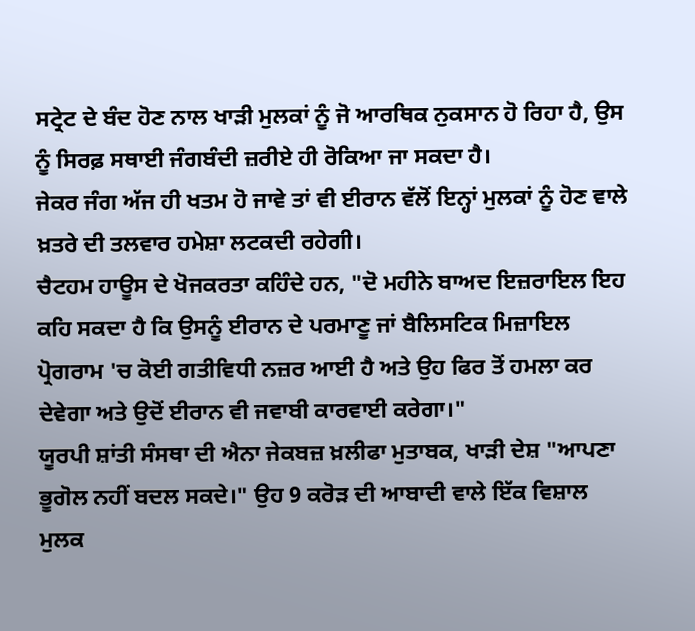ਸਟ੍ਰੇਟ ਦੇ ਬੰਦ ਹੋਣ ਨਾਲ ਖਾੜੀ ਮੁਲਕਾਂ ਨੂੰ ਜੋ ਆਰਥਿਕ ਨੁਕਸਾਨ ਹੋ ਰਿਹਾ ਹੈ, ਉਸ ਨੂੰ ਸਿਰਫ਼ ਸਥਾਈ ਜੰਗਬੰਦੀ ਜ਼ਰੀਏ ਹੀ ਰੋਕਿਆ ਜਾ ਸਕਦਾ ਹੈ।
ਜੇਕਰ ਜੰਗ ਅੱਜ ਹੀ ਖਤਮ ਹੋ ਜਾਵੇ ਤਾਂ ਵੀ ਈਰਾਨ ਵੱਲੋਂ ਇਨ੍ਹਾਂ ਮੁਲਕਾਂ ਨੂੰ ਹੋਣ ਵਾਲੇ ਖ਼ਤਰੇ ਦੀ ਤਲਵਾਰ ਹਮੇਸ਼ਾ ਲਟਕਦੀ ਰਹੇਗੀ।
ਚੈਟਹਮ ਹਾਊਸ ਦੇ ਖੋਜਕਰਤਾ ਕਹਿੰਦੇ ਹਨ, "ਦੋ ਮਹੀਨੇ ਬਾਅਦ ਇਜ਼ਰਾਇਲ ਇਹ ਕਹਿ ਸਕਦਾ ਹੈ ਕਿ ਉਸਨੂੰ ਈਰਾਨ ਦੇ ਪਰਮਾਣੂ ਜਾਂ ਬੈਲਿਸਟਿਕ ਮਿਜ਼ਾਇਲ ਪ੍ਰੋਗਰਾਮ 'ਚ ਕੋਈ ਗਤੀਵਿਧੀ ਨਜ਼ਰ ਆਈ ਹੈ ਅਤੇ ਉਹ ਫਿਰ ਤੋਂ ਹਮਲਾ ਕਰ ਦੇਵੇਗਾ ਅਤੇ ਉਦੋਂ ਈਰਾਨ ਵੀ ਜਵਾਬੀ ਕਾਰਵਾਈ ਕਰੇਗਾ।"
ਯੂਰਪੀ ਸ਼ਾਂਤੀ ਸੰਸਥਾ ਦੀ ਐਨਾ ਜੇਕਬਜ਼ ਖ਼ਲੀਫਾ ਮੁਤਾਬਕ, ਖਾੜੀ ਦੇਸ਼ "ਆਪਣਾ ਭੂਗੋਲ ਨਹੀਂ ਬਦਲ ਸਕਦੇ।" ਉਹ 9 ਕਰੋੜ ਦੀ ਆਬਾਦੀ ਵਾਲੇ ਇੱਕ ਵਿਸ਼ਾਲ ਮੁਲਕ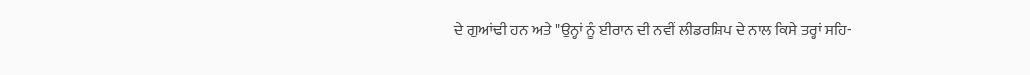ਦੇ ਗੁਆਂਢੀ ਹਨ ਅਤੇ "ਉਨ੍ਹਾਂ ਨੂੰ ਈਰਾਨ ਦੀ ਨਵੀਂ ਲੀਡਰਸ਼ਿਪ ਦੇ ਨਾਲ ਕਿਸੇ ਤਰ੍ਹਾਂ ਸਹਿ-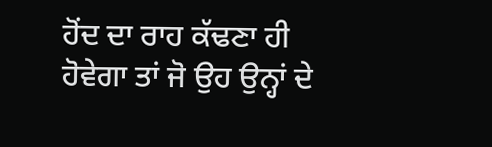ਹੋਂਦ ਦਾ ਰਾਹ ਕੱਢਣਾ ਹੀ ਹੋਵੇਗਾ ਤਾਂ ਜੋ ਉਹ ਉਨ੍ਹਾਂ ਦੇ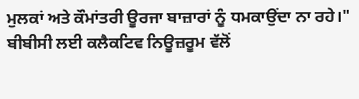ਮੁਲਕਾਂ ਅਤੇ ਕੌਮਾਂਤਰੀ ਊਰਜਾ ਬਾਜ਼ਾਰਾਂ ਨੂੰ ਧਮਕਾਉਂਦਾ ਨਾ ਰਹੇ।"
ਬੀਬੀਸੀ ਲਈ ਕਲੈਕਟਿਵ ਨਿਊਜ਼ਰੂਮ ਵੱਲੋਂ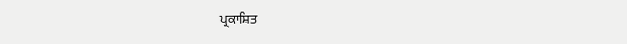ਪ੍ਰਕਾਸ਼ਿਤ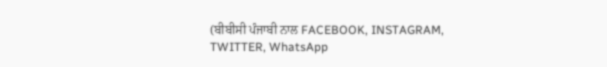(ਬੀਬੀਸੀ ਪੰਜਾਬੀ ਨਾਲ FACEBOOK, INSTAGRAM, TWITTER, WhatsApp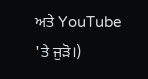ਅਤੇ YouTube 'ਤੇ ਜੁੜੋ।)